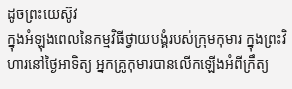ដូចព្រះយេស៊ូវ
ក្នុងអំឡុងពេលនៃកម្មវិធីថ្វាយបង្គំរបស់ក្រុមកុមារ ក្នុងព្រះវិហារនៅថ្ងៃអាទិត្យ អ្នកគ្រូកុមារបានលើកឡើងអំពីក្រឹត្យ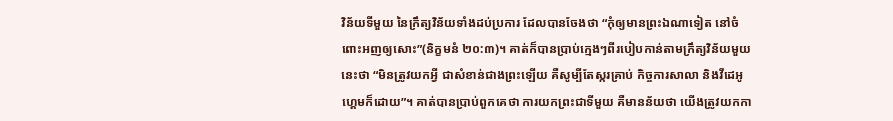វិន័យទីមួយ នៃក្រឹត្យវិន័យទាំងដប់ប្រការ ដែលបានចែងថា “កុំឲ្យមានព្រះឯណាទៀត នៅចំពោះអញឲ្យសោះ”(និក្ខមនំ ២០:៣)។ គាត់ក៏បានប្រាប់ក្មេងៗពីរបៀបកាន់តាមក្រឹត្យវិន័យមួយនេះថា “មិនត្រូវយកអ្វី ជាសំខាន់ជាងព្រះឡើយ គឺសូម្បីតែស្ករគ្រាប់ កិច្ចការសាលា និងវីដេអូហ្គេមក៏ដោយ”។ គាត់បានប្រាប់ពួកគេថា ការយកព្រះជាទីមួយ គឺមានន័យថា យើងត្រូវយកកា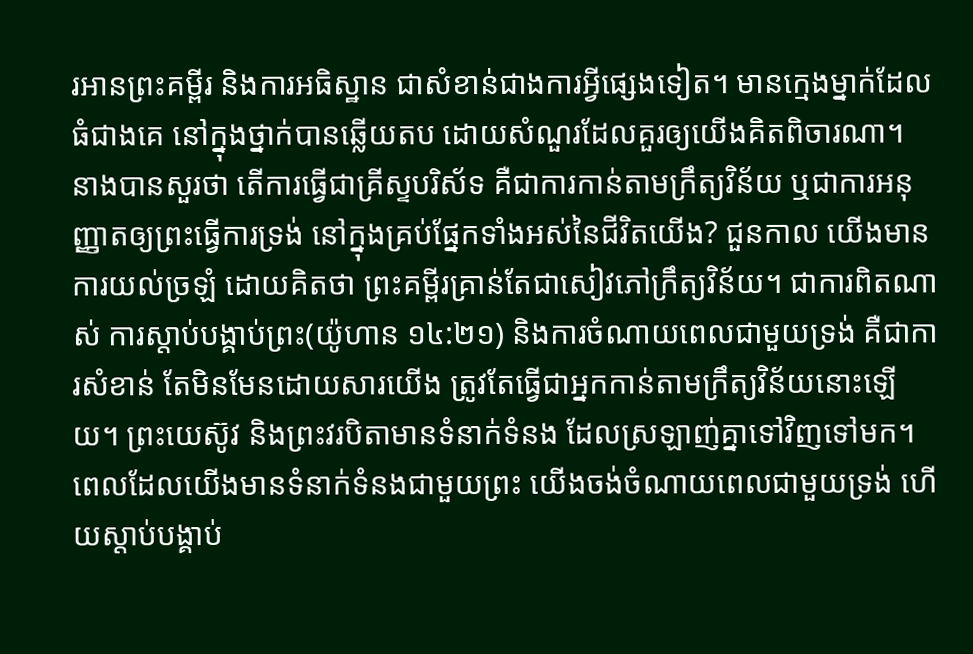រអានព្រះគម្ពីរ និងការអធិស្ឋាន ជាសំខាន់ជាងការអ្វីផ្សេងទៀត។ មានក្មេងម្នាក់ដែលធំជាងគេ នៅក្នុងថ្នាក់បានឆ្លើយតប ដោយសំណួរដែលគួរឲ្យយើងគិតពិចារណា។ នាងបានសួរថា តើការធ្វើជាគ្រីស្ទបរិស័ទ គឺជាការកាន់តាមក្រឹត្យវិន័យ ឬជាការអនុញ្ញាតឲ្យព្រះធ្វើការទ្រង់ នៅក្នុងគ្រប់ផ្នែកទាំងអស់នៃជីវិតយើង? ជួនកាល យើងមានការយល់ច្រឡំ ដោយគិតថា ព្រះគម្ពីរគ្រាន់តែជាសៀវភៅក្រឹត្យវិន័យ។ ជាការពិតណាស់ ការស្តាប់បង្គាប់ព្រះ(យ៉ូហាន ១៤:២១) និងការចំណាយពេលជាមួយទ្រង់ គឺជាការសំខាន់ តែមិនមែនដោយសារយើង ត្រូវតែធ្វើជាអ្នកកាន់តាមក្រឹត្យវិន័យនោះឡើយ។ ព្រះយេស៊ូវ និងព្រះវរបិតាមានទំនាក់ទំនង ដែលស្រឡាញ់គ្នាទៅវិញទៅមក។ ពេលដែលយើងមានទំនាក់ទំនងជាមួយព្រះ យើងចង់ចំណាយពេលជាមួយទ្រង់ ហើយស្តាប់បង្គាប់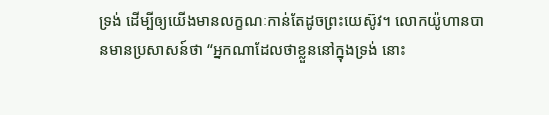ទ្រង់ ដើម្បីឲ្យយើងមានលក្ខណៈកាន់តែដូចព្រះយេស៊ូវ។ លោកយ៉ូហានបានមានប្រសាសន៍ថា “អ្នកណាដែលថាខ្លួននៅក្នុងទ្រង់ នោះ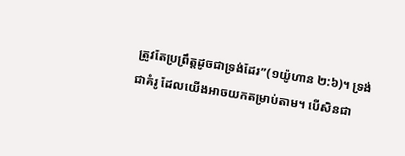ត្រូវតែប្រព្រឹត្តដូចជាទ្រង់ដែរ”(១យ៉ូហាន ២:៦)។ ទ្រង់ជាគំរូ ដែលយើងអាចយកតម្រាប់តាម។ បើសិនជា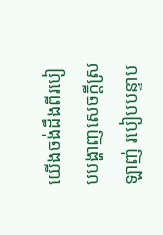យើងចង់ដឹងពីរបៀបបង្ហាញសេចក្តីស្រឡាញ់ របៀបបន្ទាប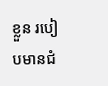ខ្លួន របៀបមានជំ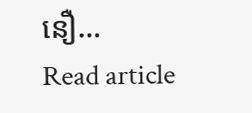នឿ…
Read article